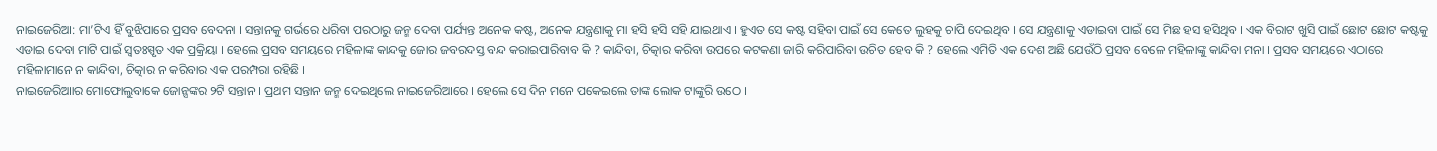ନାଇଜେରିଆ: ମା’ଟିଏ ହିଁ ବୁଝିପାରେ ପ୍ରସବ ବେଦନା । ସନ୍ତାନକୁ ଗର୍ଭରେ ଧରିବା ପରଠାରୁ ଜନ୍ମ ଦେବା ପର୍ଯ୍ୟନ୍ତ ଅନେକ କଷ୍ଟ, ଅନେକ ଯନ୍ତ୍ରଣାକୁ ମା ହସି ହସି ସହି ଯାଇଥାଏ । ହୁଏତ ସେ କଷ୍ଟ ସହିବା ପାଇଁ ସେ କେତେ ଲୁହକୁ ଚାପି ଦେଇଥିବ । ସେ ଯନ୍ତ୍ରଣାକୁ ଏଡାଇବା ପାଇଁ ସେ ମିଛ ହସ ହସିଥିବ । ଏକ ବିରାଟ ଖୁସି ପାଇଁ ଛୋଟ ଛୋଟ କଷ୍ଟକୁ ଏଡାଇ ଦେବା ମାଟି ପାଇଁ ସ୍ୱତଃସ୍ପୃତ ଏକ ପ୍ରକ୍ରିୟା । ହେଲେ ପ୍ରସବ ସମୟରେ ମହିଳାଙ୍କ କାନ୍ଦକୁ ଜୋର ଜବରଦସ୍ତ ବନ୍ଦ କରାଇପାରିବାବ କି ? କାନ୍ଦିବା, ଚିତ୍କାର କରିବା ଉପରେ କଟକଣା ଜାରି କରିପାରିବା ଉଚିତ ହେବ କି ? ହେଲେ ଏମିତି ଏକ ଦେଶ ଅଛି ଯେଉଁଠି ପ୍ରସବ ବେଳେ ମହିଳାଙ୍କୁ କାନ୍ଦିବା ମନା । ପ୍ରସବ ସମୟରେ ଏଠାରେ ମହିଳାମାନେ ନ କାନ୍ଦିବା, ଚିତ୍କାର ନ କରିବାର ଏକ ପରମ୍ପରା ରହିଛି ।
ନାଇଜେରିଆାର ମୋଫୋଲୁବାକେ ଜୋନ୍ସଙ୍କର ୨ଟି ସନ୍ତାନ । ପ୍ରଥମ ସନ୍ତାନ ଜନ୍ମ ଦେଇଥିଲେ ନାଇଜେରିଆରେ । ହେଲେ ସେ ଦିନ ମନେ ପକେଇଲେ ତାଙ୍କ ଲୋକ ଟାଙ୍କୁରି ଉଠେ ।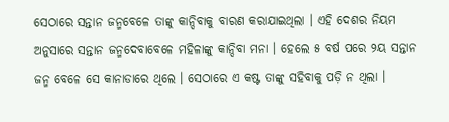ସେଠାରେ ସନ୍ତାନ ଜନ୍ମବେଳେ ତାଙ୍କୁ କାନ୍ଦିବାକୁ ବାରଣ କରାଯାଇଥିଲା । ଏହି ଦେଶର ନିୟମ ଅନୁସାରେ ସନ୍ତାନ ଜନ୍ମଦେବାବେଳେ ମହିଳାଙ୍କୁ କାନ୍ଦିବା ମନା । ହେଲେ ୫ ବର୍ଷ ପରେ ୨ୟ ସନ୍ତାନ ଜନ୍ମ ବେଳେ ସେ କାନାଡାରେ ଥିଲେ । ସେଠାରେ ଏ କଷ୍ଟ ତାଙ୍କୁ ସହିବାକୁ ପଡ଼ି ନ ଥିଲା ।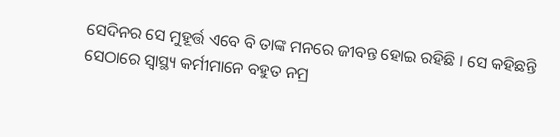ସେଦିନର ସେ ମୁହୂର୍ତ୍ତ ଏବେ ବି ତାଙ୍କ ମନରେ ଜୀବନ୍ତ ହୋଇ ରହିଛି । ସେ କହିଛନ୍ତି ସେଠାରେ ସ୍ୱାସ୍ଥ୍ୟ କର୍ମୀମାନେ ବହୁତ ନମ୍ର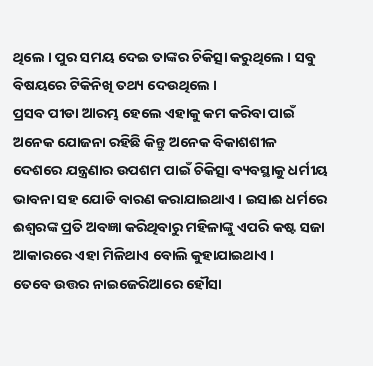ଥିଲେ । ପୁର ସମୟ ଦେଇ ତାଙ୍କର ଚିକିତ୍ସା କରୁଥିଲେ । ସବୁ ବିଷୟରେ ଟିକିନିଖି ତଥ୍ୟ ଦେଉଥିଲେ ।
ପ୍ରସବ ପୀଡା ଆରମ୍ଭ ହେଲେ ଏହାକୁ କମ କରିବା ପାଇଁ ଅନେକ ଯୋଜନା ରହିଛି କିନ୍ତୁ ଅନେକ ବିକାଶଶୀଳ ଦେଶରେ ଯନ୍ତ୍ରଣାର ଉପଶମ ପାଇଁ ଚିକିତ୍ସା ବ୍ୟବସ୍ଥାକୁ ଧର୍ମୀୟ ଭାବନା ସହ ଯୋଡି ବାରଣ କରାଯାଇଥାଏ । ଇସାଈ ଧର୍ମରେ ଈଶ୍ୱରଙ୍କ ପ୍ରତି ଅବଜ୍ଞା କରିଥିବାରୁ ମହିଳାଙ୍କୁ ଏପରି କଷ୍ଟ ସଜା ଆକାରରେ ଏହା ମିଳିଥାଏ ବୋଲି କୁହାଯାଇଥାଏ ।
ତେବେ ଉତ୍ତର ନାଇଜେରିଆରେ ହୌସା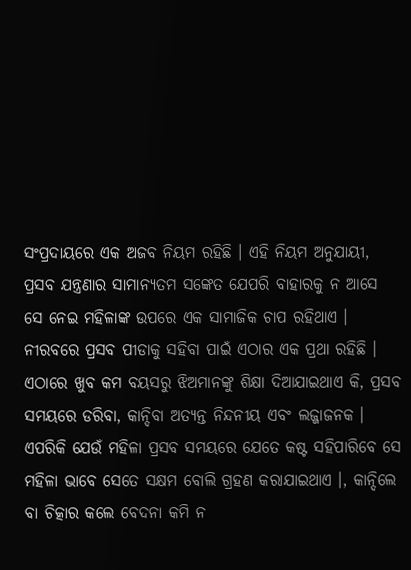ସଂପ୍ରଦାୟରେ ଏକ ଅଜବ ନିୟମ ରହିଛି । ଏହି ନିୟମ ଅନୁଯାୟୀ, ପ୍ରସବ ଯନ୍ତ୍ରଣାର ସାମାନ୍ୟତମ ସଙ୍କେତ ଯେପରି ବାହାରକୁ ନ ଆସେ ସେ ନେଇ ମହିଳାଙ୍କ ଉପରେ ଏକ ସାମାଜିକ ଚାପ ରହିଥାଏ । ନୀରବରେ ପ୍ରସବ ପୀଡାକୁ ସହିବା ପାଇଁ ଏଠାର ଏକ ପ୍ରଥା ରହିଛି ।
ଏଠାରେ ଖୁବ କମ ବୟସରୁ ଝିଅମାନଙ୍କୁ ଶିକ୍ଷା ଦିଆଯାଇଥାଏ କି, ପ୍ରସବ ସମୟରେ ଡରିବା, କାନ୍ଦିବା ଅତ୍ୟନ୍ତ ନିନ୍ଦନୀୟ ଏବଂ ଲଜ୍ଜାଜନକ । ଏପରିକି ଯେଉଁ ମହିଳା ପ୍ରସବ ସମୟରେ ଯେତେ କଷ୍ଟ ସହିପାରିବେ ସେ ମହିଳା ଭାବେ ସେତେ ସକ୍ଷମ ବୋଲି ଗ୍ରହଣ କରାଯାଇଥାଏ ।, କାନ୍ଦିଲେ ବା ଚିତ୍କାର କଲେ ବେଦନା କମି ନ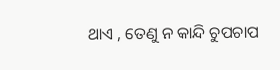ଥାଏ , ତେଣୁ ନ କାନ୍ଦି ଚୁପଚାପ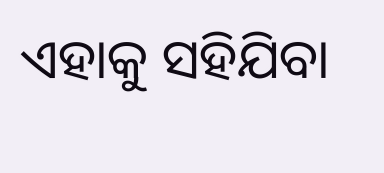ଏହାକୁ ସହିଯିବା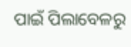ପାଇଁ ପିଲାବେଳରୁ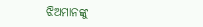ଝିଅମାନଙ୍କୁ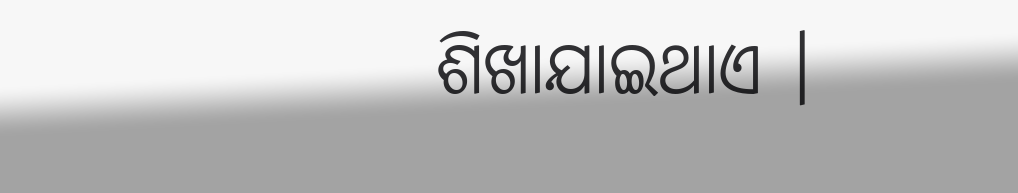ଶିଖାଯାଇଥାଏ ।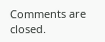Comments are closed.